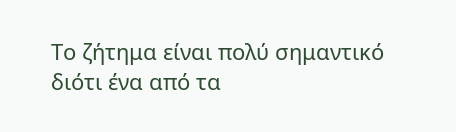Το ζήτημα είναι πολύ σημαντικό διότι ένα από τα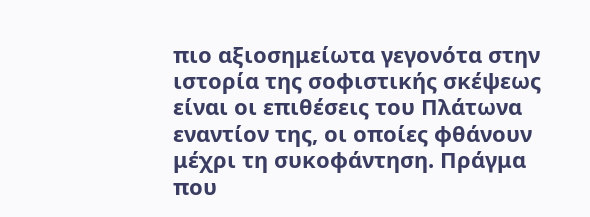πιο αξιοσημείωτα γεγονότα στην ιστορία της σοφιστικής σκέψεως είναι οι επιθέσεις του Πλάτωνα εναντίον της, οι οποίες φθάνουν μέχρι τη συκοφάντηση. Πράγμα που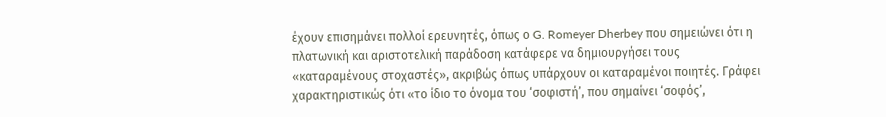έχουν επισημάνει πολλοί ερευνητές, όπως ο G. Romeyer Dherbey που σημειώνει ότι η πλατωνική και αριστοτελική παράδοση κατάφερε να δημιουργήσει τους «καταραμένους στοχαστές», ακριβώς όπως υπάρχουν οι καταραμένοι ποιητές. Γράφει χαρακτηριστικώς ότι «το ίδιο το όνομα του ‘σοφιστή’, που σημαίνει ‘σοφός’,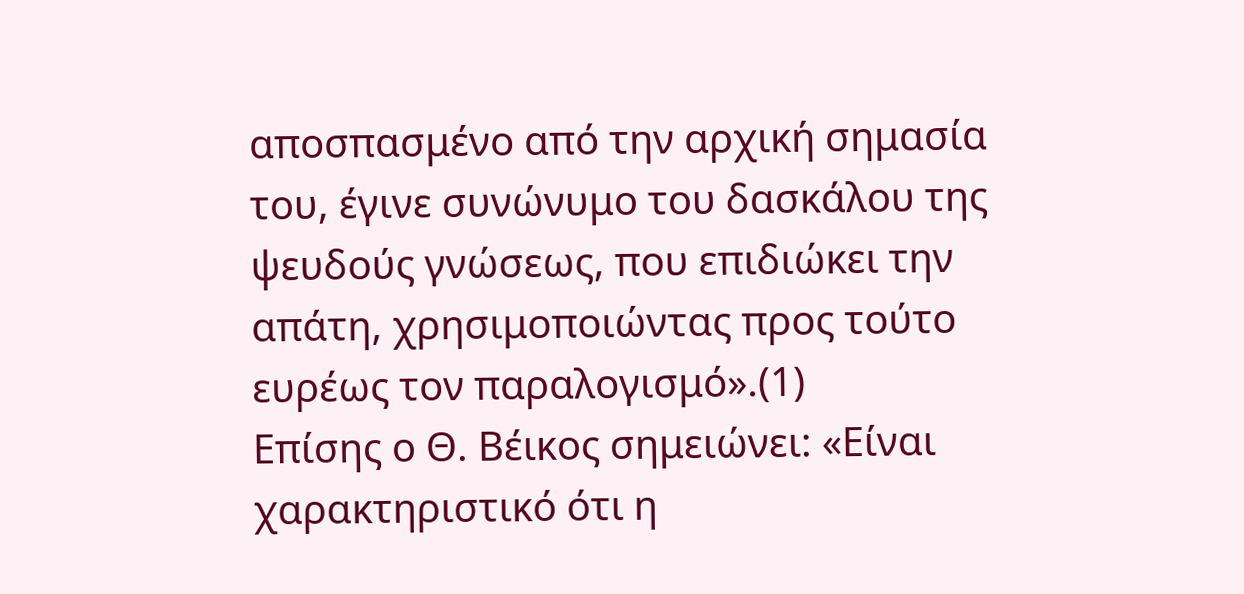αποσπασμένο από την αρχική σημασία του, έγινε συνώνυμο του δασκάλου της ψευδούς γνώσεως, που επιδιώκει την απάτη, χρησιμοποιώντας προς τούτο ευρέως τον παραλογισμό».(1)
Επίσης ο Θ. Βέικος σημειώνει: «Είναι χαρακτηριστικό ότι η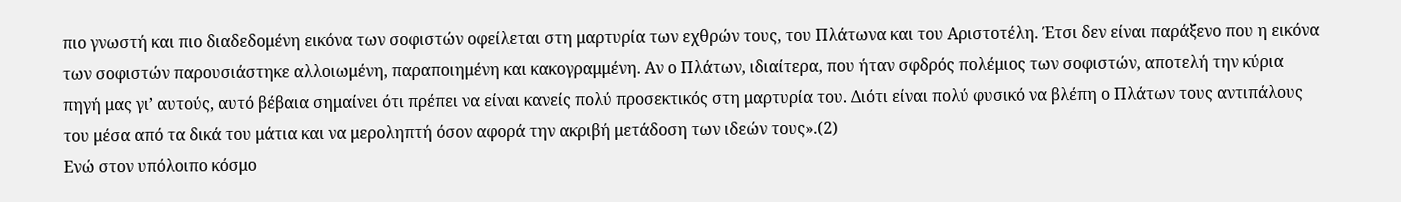πιο γνωστή και πιο διαδεδομένη εικόνα των σοφιστών οφείλεται στη μαρτυρία των εχθρών τους, του Πλάτωνα και του Αριστοτέλη. Έτσι δεν είναι παράξενο που η εικόνα των σοφιστών παρουσιάστηκε αλλοιωμένη, παραποιημένη και κακογραμμένη. Αν ο Πλάτων, ιδιαίτερα, που ήταν σφδρός πολέμιος των σοφιστών, αποτελή την κύρια πηγή μας γι’ αυτούς, αυτό βέβαια σημαίνει ότι πρέπει να είναι κανείς πολύ προσεκτικός στη μαρτυρία του. Διότι είναι πολύ φυσικό να βλέπη ο Πλάτων τους αντιπάλους του μέσα από τα δικά του μάτια και να μεροληπτή όσον αφορά την ακριβή μετάδοση των ιδεών τους».(2)
Ενώ στον υπόλοιπο κόσμο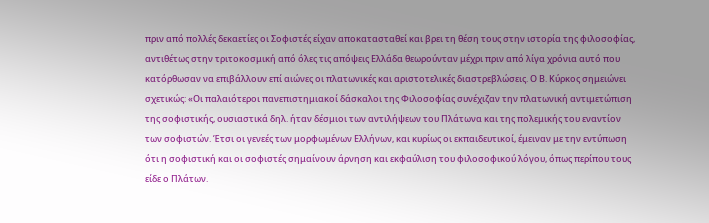πριν από πολλές δεκαετίες οι Σοφιστές είχαν αποκατασταθεί και βρει τη θέση τους στην ιστορία της φιλοσοφίας, αντιθέτως στην τριτοκοσμική από όλες τις απόψεις Ελλάδα θεωρούνταν μέχρι πριν από λίγα χρόνια αυτό που κατόρθωσαν να επιβάλλουν επί αιώνες οι πλατωνικές και αριστοτελικές διαστρεβλώσεις. Ο Β. Κύρκος σημειώνει σχετικώς: «Οι παλαιότεροι πανεπιστημιακοί δάσκαλοι της Φιλοσοφίας συνέχιζαν την πλατωνική αντιμετώπιση της σοφιστικής, ουσιαστικά δηλ. ήταν δέσμιοι των αντιλήψεων του Πλάτωνα και της πολεμικής του εναντίον των σοφιστών. Έτσι οι γενεές των μορφωμένων Ελλήνων, και κυρίως οι εκπαιδευτικοί, έμειναν με την εντύπωση ότι η σοφιστική και οι σοφιστές σημαίνουν άρνηση και εκφαύλιση του φιλοσοφικού λόγου, όπως περίπου τους είδε ο Πλάτων.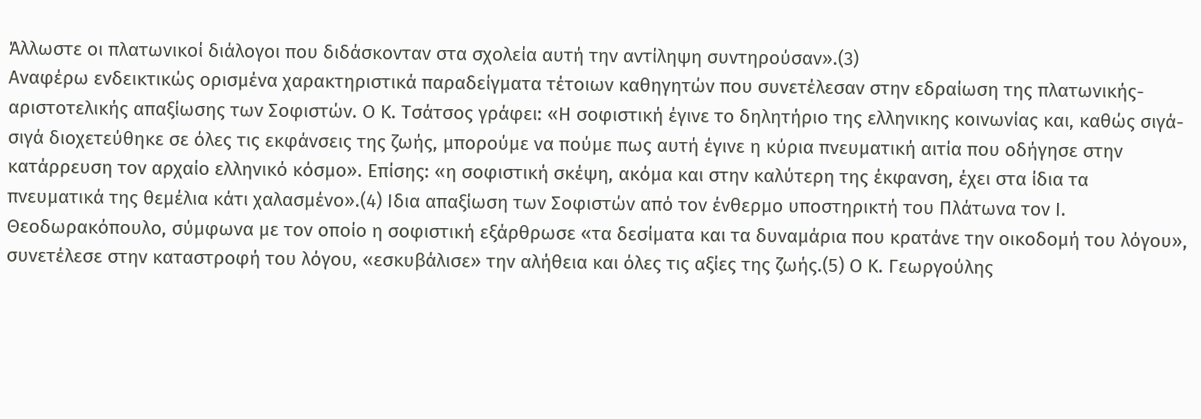Άλλωστε οι πλατωνικοί διάλογοι που διδάσκονταν στα σχολεία αυτή την αντίληψη συντηρούσαν».(3)
Αναφέρω ενδεικτικώς ορισμένα χαρακτηριστικά παραδείγματα τέτοιων καθηγητών που συνετέλεσαν στην εδραίωση της πλατωνικής-αριστοτελικής απαξίωσης των Σοφιστών. Ο Κ. Τσάτσος γράφει: «Η σοφιστική έγινε το δηλητήριο της ελληνικης κοινωνίας και, καθώς σιγά-σιγά διοχετεύθηκε σε όλες τις εκφάνσεις της ζωής, μπορούμε να πούμε πως αυτή έγινε η κύρια πνευματική αιτία που οδήγησε στην κατάρρευση τον αρχαίο ελληνικό κόσμο». Επίσης: «η σοφιστική σκέψη, ακόμα και στην καλύτερη της έκφανση, έχει στα ίδια τα πνευματικά της θεμέλια κάτι χαλασμένο».(4) Ιδια απαξίωση των Σοφιστών από τον ένθερμο υποστηρικτή του Πλάτωνα τον Ι. Θεοδωρακόπουλο, σύμφωνα με τον οποίο η σοφιστική εξάρθρωσε «τα δεσίματα και τα δυναμάρια που κρατάνε την οικοδομή του λόγου», συνετέλεσε στην καταστροφή του λόγου, «εσκυβάλισε» την αλήθεια και όλες τις αξίες της ζωής.(5) Ο Κ. Γεωργούλης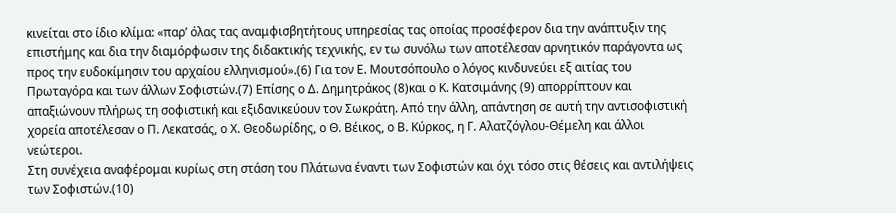κινείται στο ίδιο κλίμα: «παρ’ όλας τας αναμφισβητήτους υπηρεσίας τας οποίας προσέφερον δια την ανάπτυξιν της επιστήμης και δια την διαμόρφωσιν της διδακτικής τεχνικής, εν τω συνόλω των αποτέλεσαν αρνητικόν παράγοντα ως προς την ευδοκίμησιν του αρχαίου ελληνισμού».(6) Για τον Ε. Μουτσόπουλο ο λόγος κινδυνεύει εξ αιτίας του Πρωταγόρα και των άλλων Σοφιστών.(7) Επίσης ο Δ. Δημητράκος (8)και ο Κ. Κατσιμάνης (9) απορρίπτουν και απαξιώνουν πλήρως τη σοφιστική και εξιδανικεύουν τον Σωκράτη. Από την άλλη, απάντηση σε αυτή την αντισοφιστική χορεία αποτέλεσαν ο Π. Λεκατσάς, ο Χ. Θεοδωρίδης, ο Θ. Βέικος, ο Β. Κύρκος, η Γ. Αλατζόγλου-Θέμελη και άλλοι νεώτεροι.
Στη συνέχεια αναφέρομαι κυρίως στη στάση του Πλάτωνα έναντι των Σοφιστών και όχι τόσο στις θέσεις και αντιλήψεις των Σοφιστών.(10)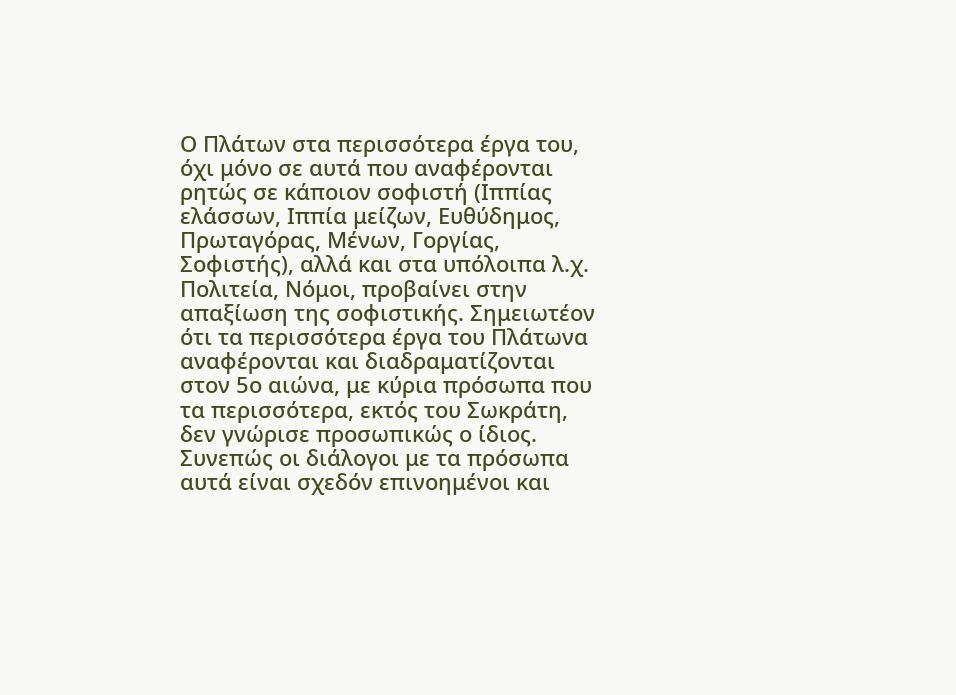Ο Πλάτων στα περισσότερα έργα του, όχι μόνο σε αυτά που αναφέρονται ρητώς σε κάποιον σοφιστή (Ιππίας ελάσσων, Ιππία μείζων, Ευθύδημος, Πρωταγόρας, Μένων, Γοργίας, Σοφιστής), αλλά και στα υπόλοιπα λ.χ. Πολιτεία, Νόμοι, προβαίνει στην απαξίωση της σοφιστικής. Σημειωτέον ότι τα περισσότερα έργα του Πλάτωνα αναφέρονται και διαδραματίζονται στον 5ο αιώνα, με κύρια πρόσωπα που τα περισσότερα, εκτός του Σωκράτη, δεν γνώρισε προσωπικώς ο ίδιος. Συνεπώς οι διάλογοι με τα πρόσωπα αυτά είναι σχεδόν επινοημένοι και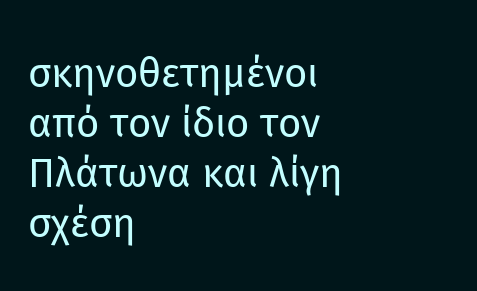σκηνοθετημένοι από τον ίδιο τον Πλάτωνα και λίγη σχέση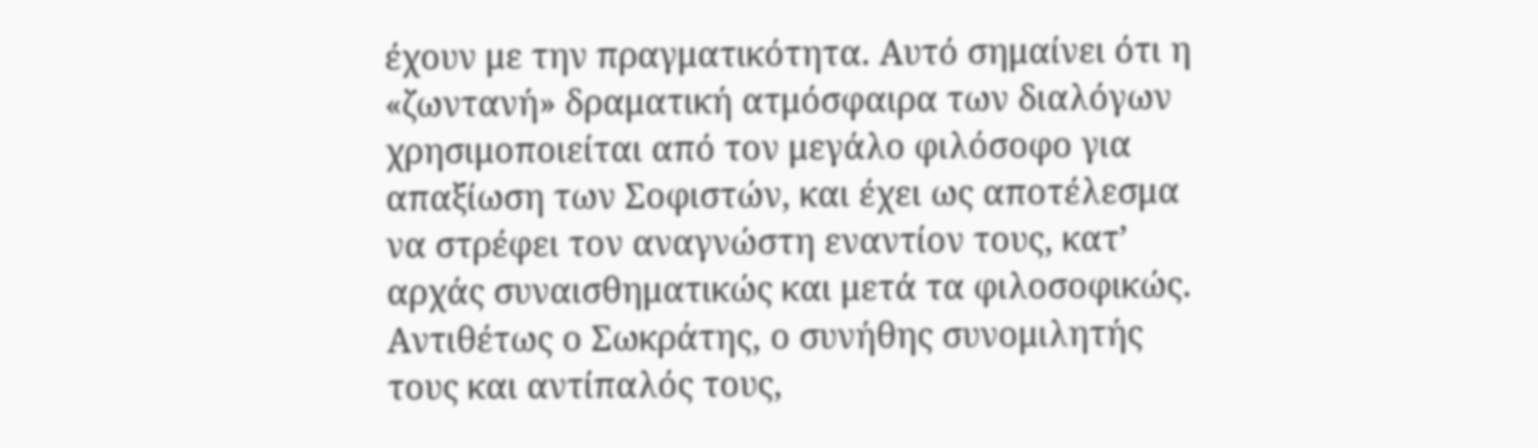έχουν με την πραγματικότητα. Αυτό σημαίνει ότι η «ζωντανή» δραματική ατμόσφαιρα των διαλόγων χρησιμοποιείται από τον μεγάλο φιλόσοφο για απαξίωση των Σοφιστών, και έχει ως αποτέλεσμα να στρέφει τον αναγνώστη εναντίον τους, κατ’ αρχάς συναισθηματικώς και μετά τα φιλοσοφικώς.
Αντιθέτως ο Σωκράτης, ο συνήθης συνομιλητής τους και αντίπαλός τους,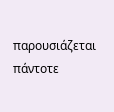παρουσιάζεται πάντοτε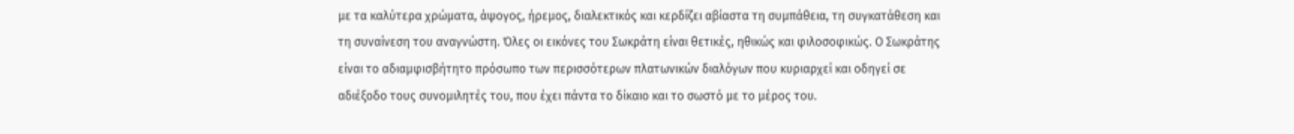με τα καλύτερα χρώματα, άψογος, ήρεμος, διαλεκτικός και κερδίζει αβίαστα τη συμπάθεια, τη συγκατάθεση και τη συναίνεση του αναγνώστη. Όλες οι εικόνες του Σωκράτη είναι θετικές, ηθικώς και φιλοσοφικώς. Ο Σωκράτης είναι το αδιαμφισβήτητο πρόσωπο των περισσότερων πλατωνικών διαλόγων που κυριαρχεί και οδηγεί σε αδιέξοδο τους συνομιλητές του, που έχει πάντα το δίκαιο και το σωστό με το μέρος του.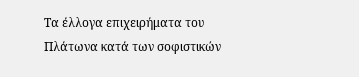Τα έλλογα επιχειρήματα του Πλάτωνα κατά των σοφιστικών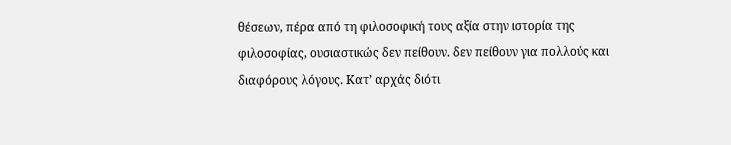θέσεων, πέρα από τη φιλοσοφική τους αξία στην ιστορία της φιλοσοφίας, ουσιαστικώς δεν πείθουν. δεν πείθουν για πολλούς και διαφόρους λόγους. Κατ’ αρχάς διότι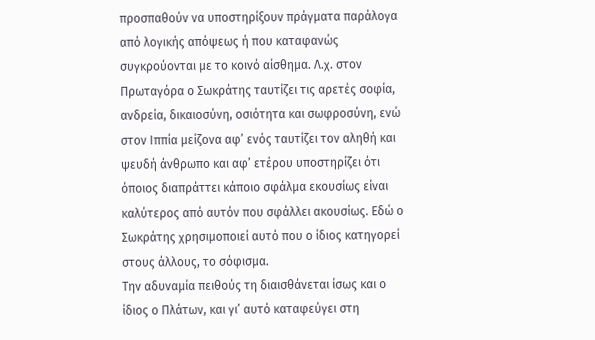προσπαθούν να υποστηρίξουν πράγματα παράλογα από λογικής απόψεως ή που καταφανώς συγκρούονται με το κοινό αίσθημα. Λ.χ. στον Πρωταγόρα ο Σωκράτης ταυτίζει τις αρετές σοφία, ανδρεία, δικαιοσύνη, οσιότητα και σωφροσύνη, ενώ στον Ιππία μείζονα αφ’ ενός ταυτίζει τον αληθή και ψευδή άνθρωπο και αφ’ ετέρου υποστηρίζει ότι όποιος διαπράττει κάποιο σφάλμα εκουσίως είναι καλύτερος από αυτόν που σφάλλει ακουσίως. Εδώ ο Σωκράτης χρησιμοποιεί αυτό που ο ίδιος κατηγορεί στους άλλους, το σόφισμα.
Την αδυναμία πειθούς τη διαισθάνεται ίσως και ο ίδιος ο Πλάτων, και γι’ αυτό καταφεύγει στη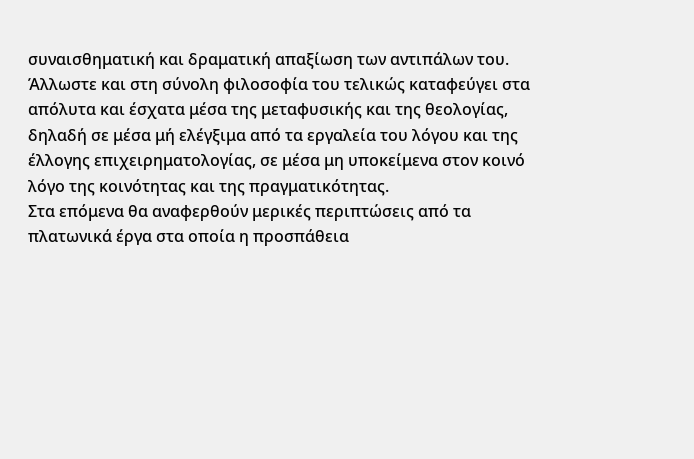συναισθηματική και δραματική απαξίωση των αντιπάλων του. Άλλωστε και στη σύνολη φιλοσοφία του τελικώς καταφεύγει στα απόλυτα και έσχατα μέσα της μεταφυσικής και της θεολογίας, δηλαδή σε μέσα μή ελέγξιμα από τα εργαλεία του λόγου και της έλλογης επιχειρηματολογίας, σε μέσα μη υποκείμενα στον κοινό λόγο της κοινότητας και της πραγματικότητας.
Στα επόμενα θα αναφερθούν μερικές περιπτώσεις από τα πλατωνικά έργα στα οποία η προσπάθεια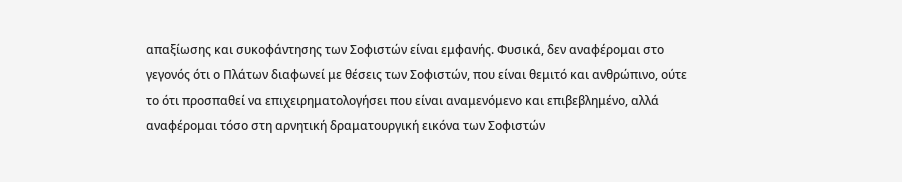απαξίωσης και συκοφάντησης των Σοφιστών είναι εμφανής. Φυσικά, δεν αναφέρομαι στο γεγονός ότι ο Πλάτων διαφωνεί με θέσεις των Σοφιστών, που είναι θεμιτό και ανθρώπινο, ούτε το ότι προσπαθεί να επιχειρηματολογήσει που είναι αναμενόμενο και επιβεβλημένο, αλλά αναφέρομαι τόσο στη αρνητική δραματουργική εικόνα των Σοφιστών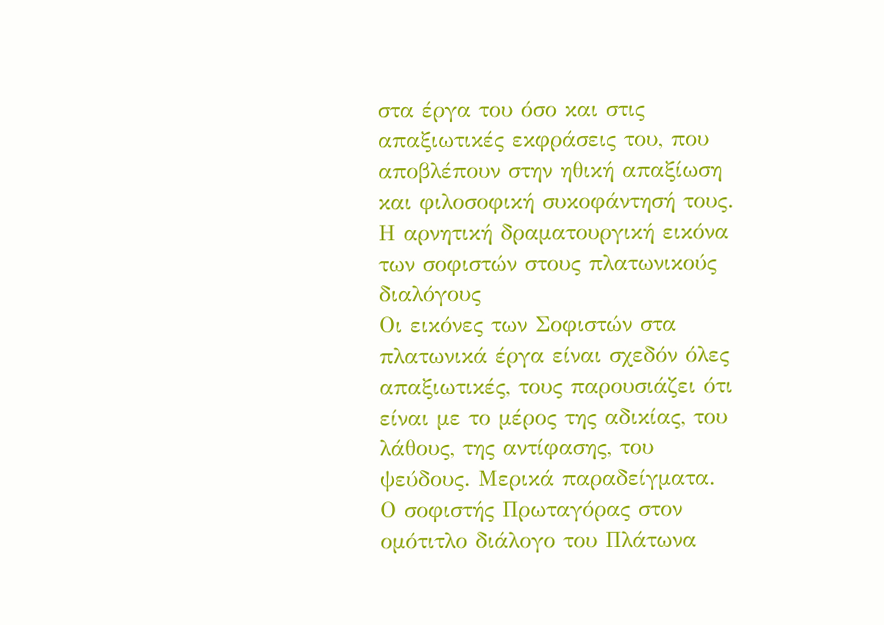στα έργα του όσο και στις απαξιωτικές εκφράσεις του, που αποβλέπουν στην ηθική απαξίωση και φιλοσοφική συκοφάντησή τους.
Η αρνητική δραματουργική εικόνα των σοφιστών στους πλατωνικούς διαλόγους
Οι εικόνες των Σοφιστών στα πλατωνικά έργα είναι σχεδόν όλες απαξιωτικές, τους παρουσιάζει ότι είναι με το μέρος της αδικίας, του λάθους, της αντίφασης, του ψεύδους. Μερικά παραδείγματα.
Ο σοφιστής Πρωταγόρας στον ομότιτλο διάλογο του Πλάτωνα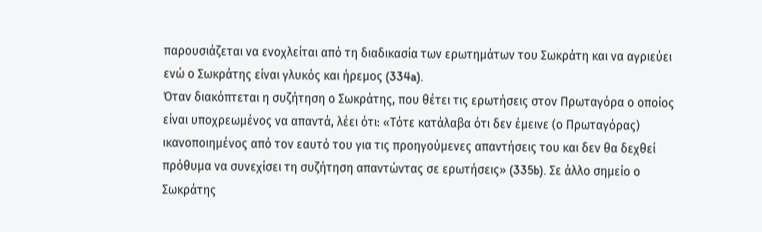παρουσιάζεται να ενοχλείται από τη διαδικασία των ερωτημάτων του Σωκράτη και να αγριεύει ενώ ο Σωκράτης είναι γλυκός και ήρεμος (334a).
Όταν διακόπτεται η συζήτηση ο Σωκράτης, που θέτει τις ερωτήσεις στον Πρωταγόρα ο οποίος είναι υποχρεωμένος να απαντά, λέει ότι: «Τότε κατάλαβα ότι δεν έμεινε (ο Πρωταγόρας) ικανοποιημένος από τον εαυτό του για τις προηγούμενες απαντήσεις του και δεν θα δεχθεί πρόθυμα να συνεχίσει τη συζήτηση απαντώντας σε ερωτήσεις» (335b). Σε άλλο σημείο ο Σωκράτης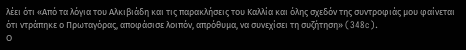λέει ότι «Από τα λόγια του Αλκιβιάδη και τις παρακλήσεις του Καλλία και όλης σχεδόν της συντροφιάς μου φαίνεται ότι ντράπηκε ο Πρωταγόρας, αποφάσισε λοιπόν, απρόθυμα, να συνεχίσει τη συζήτηση» (348c).
Ο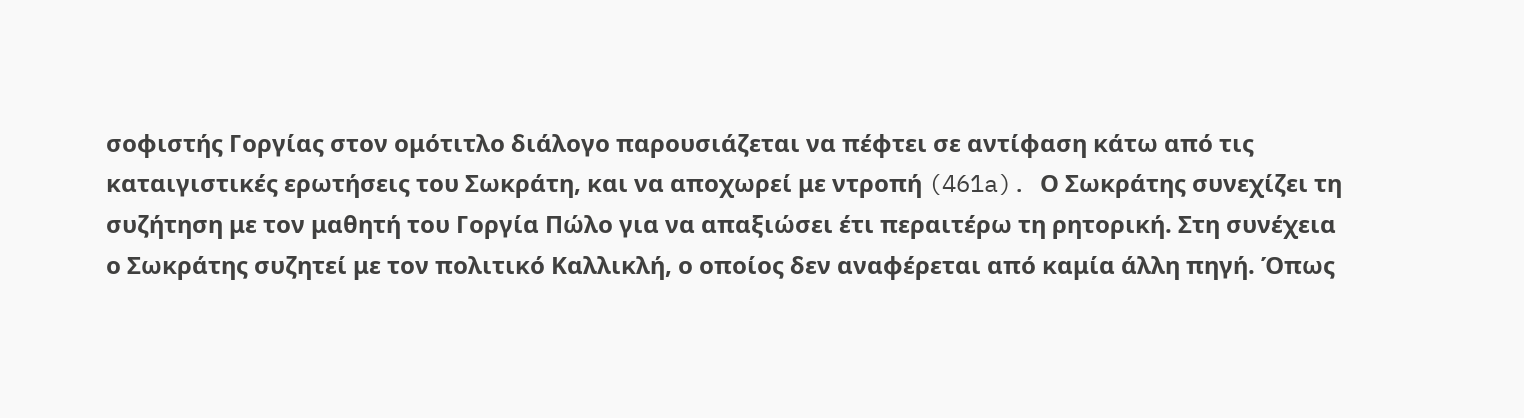σοφιστής Γοργίας στον ομότιτλο διάλογο παρουσιάζεται να πέφτει σε αντίφαση κάτω από τις καταιγιστικές ερωτήσεις του Σωκράτη, και να αποχωρεί με ντροπή (461a). Ο Σωκράτης συνεχίζει τη συζήτηση με τον μαθητή του Γοργία Πώλο για να απαξιώσει έτι περαιτέρω τη ρητορική. Στη συνέχεια ο Σωκράτης συζητεί με τον πολιτικό Καλλικλή, ο οποίος δεν αναφέρεται από καμία άλλη πηγή. Όπως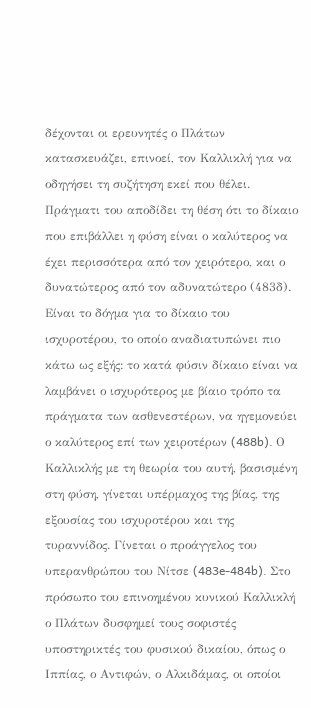δέχονται οι ερευνητές ο Πλάτων κατασκευάζει, επινοεί, τον Καλλικλή για να οδηγήσει τη συζήτηση εκεί που θέλει. Πράγματι του αποδίδει τη θέση ότι το δίκαιο που επιβάλλει η φύση είναι ο καλύτερος να έχει περισσότερα από τον χειρότερο, και ο δυνατώτερος από τον αδυνατώτερο (483δ). Είναι το δόγμα για το δίκαιο του ισχυροτέρου, το οποίο αναδιατυπώνει πιο κάτω ως εξής: το κατά φύσιν δίκαιο είναι να λαμβάνει ο ισχυρότερος με βίαιο τρόπο τα πράγματα των ασθενεστέρων, να ηγεμονεύει ο καλύτερος επί των χειροτέρων (488b). Ο Καλλικλής με τη θεωρία του αυτή, βασισμένη στη φύση, γίνεται υπέρμαχος της βίας, της εξουσίας του ισχυροτέρου και της τυραννίδος. Γίνεται ο προάγγελος του υπερανθρώπου του Νίτσε (483e-484b). Στο πρόσωπο του επινοημένου κυνικού Καλλικλή ο Πλάτων δυσφημεί τους σοφιστές υποστηρικτές του φυσικού δικαίου, όπως ο Ιππίας, ο Αντιφών, ο Αλκιδάμας, οι οποίοι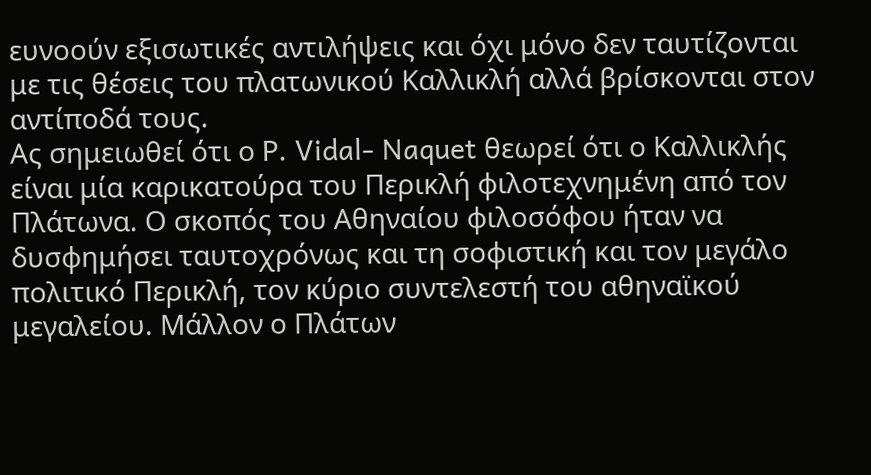ευνοούν εξισωτικές αντιλήψεις και όχι μόνο δεν ταυτίζονται με τις θέσεις του πλατωνικού Καλλικλή αλλά βρίσκονται στον αντίποδά τους.
Ας σημειωθεί ότι ο P. Vidal- Naquet θεωρεί ότι ο Καλλικλής είναι μία καρικατούρα του Περικλή φιλοτεχνημένη από τον Πλάτωνα. Ο σκοπός του Αθηναίου φιλοσόφου ήταν να δυσφημήσει ταυτοχρόνως και τη σοφιστική και τον μεγάλο πολιτικό Περικλή, τον κύριο συντελεστή του αθηναϊκού μεγαλείου. Μάλλον ο Πλάτων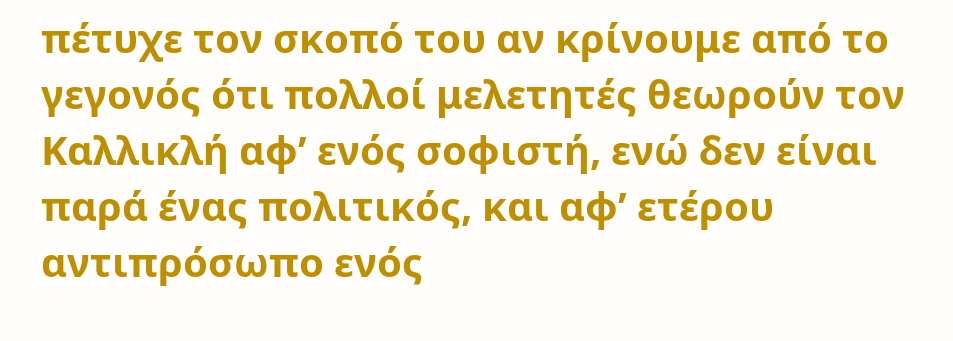πέτυχε τον σκοπό του αν κρίνουμε από το γεγονός ότι πολλοί μελετητές θεωρούν τον Καλλικλή αφ’ ενός σοφιστή, ενώ δεν είναι παρά ένας πολιτικός, και αφ’ ετέρου αντιπρόσωπο ενός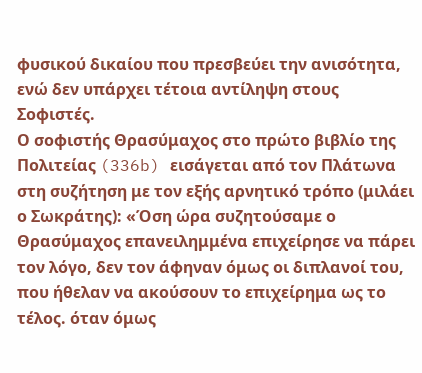φυσικού δικαίου που πρεσβεύει την ανισότητα, ενώ δεν υπάρχει τέτοια αντίληψη στους Σοφιστές.
Ο σοφιστής Θρασύμαχος στο πρώτο βιβλίο της Πολιτείας (336b) εισάγεται από τον Πλάτωνα στη συζήτηση με τον εξής αρνητικό τρόπο (μιλάει ο Σωκράτης): «Όση ώρα συζητούσαμε ο Θρασύμαχος επανειλημμένα επιχείρησε να πάρει τον λόγο, δεν τον άφηναν όμως οι διπλανοί του, που ήθελαν να ακούσουν το επιχείρημα ως το τέλος. όταν όμως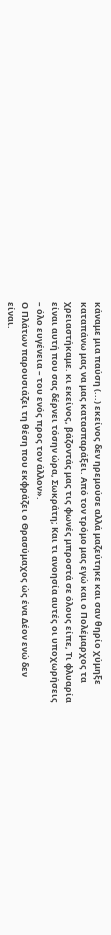κάναμε μια παύση (...) εκείνος δεν ηρεμούσε αλλά μαζεύτηκε και σαν θηρίο χύμηξε καταπάνω μας να μας κατασπαράξει. Από τον τρόμο μας εγώ και ο Πολέμαρχος τα χρειαστήκαμε. κι εκείνος, βάζοντάς μας τις φωνές μπροστά σε όλους είπε, Τι φλυαρία είναι αυτή που σας δέρνει τόσην ώρα, Σωκράτη; Και τι ανοησία αυτές οι υποχωρήσεις – όλο ευγένεια – του ενός προς τον άλλον».
Ο Πλάτων παρουσιάζει τη θέση που εκφράζει ο Θρασύμαχος ώς ένα Δέον ενώ δεν είναι.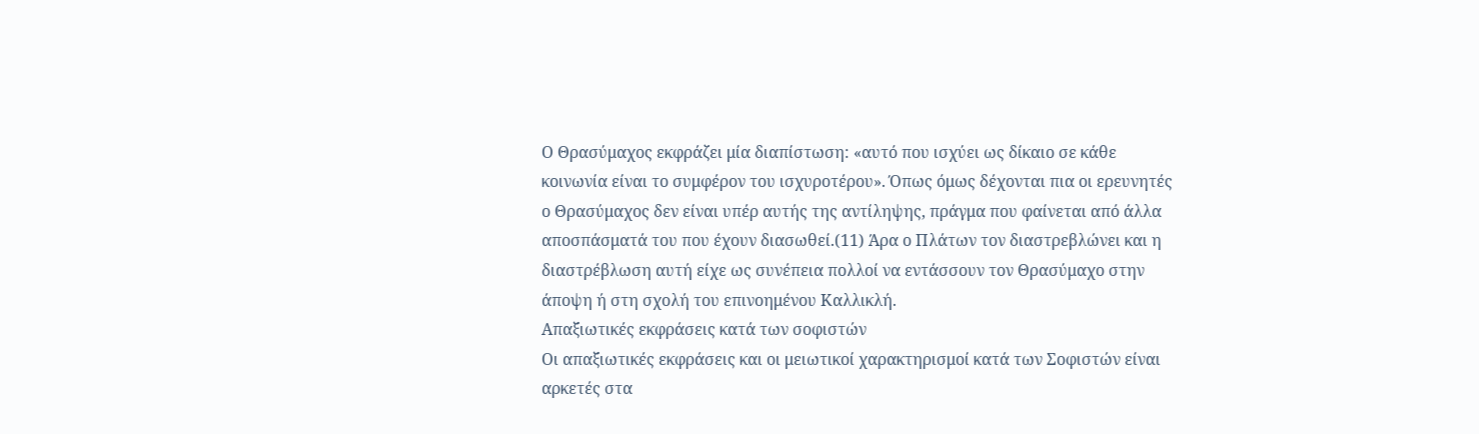Ο Θρασύμαχος εκφράζει μία διαπίστωση: «αυτό που ισχύει ως δίκαιο σε κάθε κοινωνία είναι το συμφέρον του ισχυροτέρου». Όπως όμως δέχονται πια οι ερευνητές ο Θρασύμαχος δεν είναι υπέρ αυτής της αντίληψης, πράγμα που φαίνεται από άλλα αποσπάσματά του που έχουν διασωθεί.(11) Άρα ο Πλάτων τον διαστρεβλώνει και η διαστρέβλωση αυτή είχε ως συνέπεια πολλοί να εντάσσουν τον Θρασύμαχο στην άποψη ή στη σχολή του επινοημένου Καλλικλή.
Απαξιωτικές εκφράσεις κατά των σοφιστών
Οι απαξιωτικές εκφράσεις και οι μειωτικοί χαρακτηρισμοί κατά των Σοφιστών είναι αρκετές στα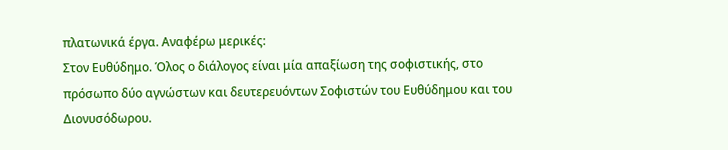πλατωνικά έργα. Αναφέρω μερικές:
Στον Ευθύδημο. Όλος ο διάλογος είναι μία απαξίωση της σοφιστικής, στο πρόσωπο δύο αγνώστων και δευτερευόντων Σοφιστών του Ευθύδημου και του Διονυσόδωρου.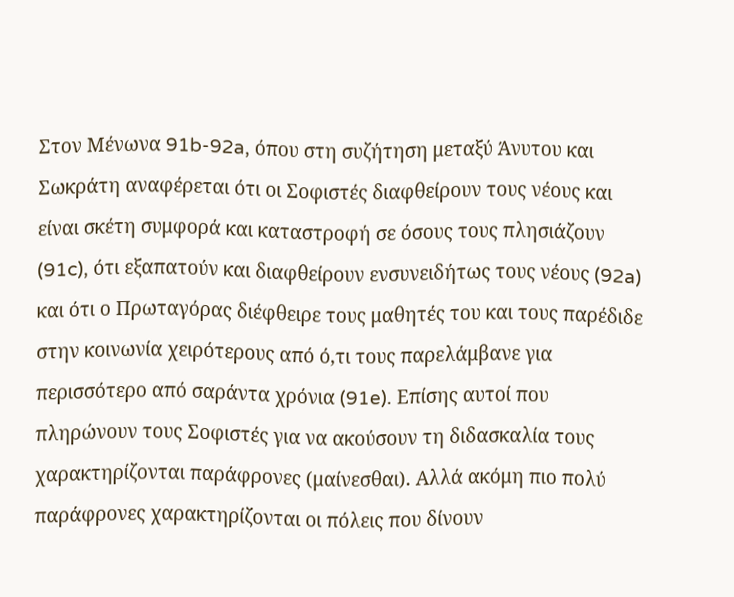Στον Μένωνα 91b-92a, όπου στη συζήτηση μεταξύ Άνυτου και Σωκράτη αναφέρεται ότι οι Σοφιστές διαφθείρουν τους νέους και είναι σκέτη συμφορά και καταστροφή σε όσους τους πλησιάζουν (91c), ότι εξαπατούν και διαφθείρουν ενσυνειδήτως τους νέους (92a) και ότι ο Πρωταγόρας διέφθειρε τους μαθητές του και τους παρέδιδε στην κοινωνία χειρότερους από ό,τι τους παρελάμβανε για περισσότερο από σαράντα χρόνια (91e). Επίσης αυτοί που πληρώνουν τους Σοφιστές για να ακούσουν τη διδασκαλία τους χαρακτηρίζονται παράφρονες (μαίνεσθαι). Αλλά ακόμη πιο πολύ παράφρονες χαρακτηρίζονται οι πόλεις που δίνουν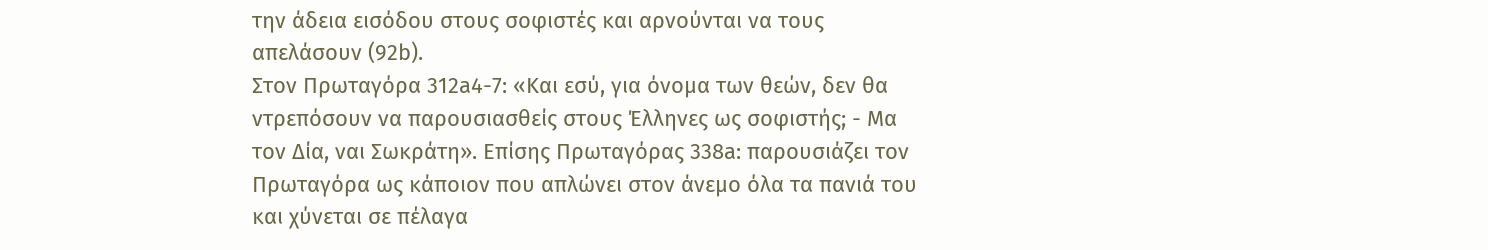την άδεια εισόδου στους σοφιστές και αρνούνται να τους απελάσουν (92b).
Στον Πρωταγόρα 312a4-7: «Και εσύ, για όνομα των θεών, δεν θα ντρεπόσουν να παρουσιασθείς στους Έλληνες ως σοφιστής; - Μα τον Δία, ναι Σωκράτη». Επίσης Πρωταγόρας 338a: παρουσιάζει τον Πρωταγόρα ως κάποιον που απλώνει στον άνεμο όλα τα πανιά του και χύνεται σε πέλαγα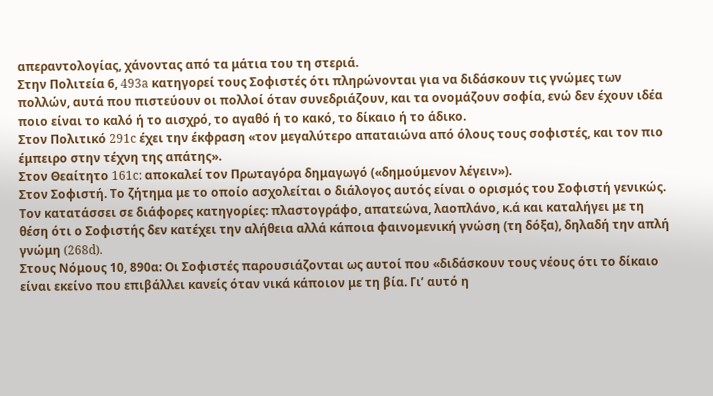απεραντολογίας, χάνοντας από τα μάτια του τη στεριά.
Στην Πολιτεία 6, 493a κατηγορεί τους Σοφιστές ότι πληρώνονται για να διδάσκουν τις γνώμες των πολλών, αυτά που πιστεύουν οι πολλοί όταν συνεδριάζουν, και τα ονομάζουν σοφία, ενώ δεν έχουν ιδέα ποιο είναι το καλό ή το αισχρό, το αγαθό ή το κακό, το δίκαιο ή το άδικο.
Στον Πολιτικό 291c έχει την έκφραση «τον μεγαλύτερο απαταιώνα από όλους τους σοφιστές, και τον πιο έμπειρο στην τέχνη της απάτης».
Στον Θεαίτητο 161c: αποκαλεί τον Πρωταγόρα δημαγωγό («δημούμενον λέγειν»).
Στον Σοφιστή. Το ζήτημα με το οποίο ασχολείται ο διάλογος αυτός είναι ο ορισμός του Σοφιστή γενικώς. Τον κατατάσσει σε διάφορες κατηγορίες: πλαστογράφο, απατεώνα, λαοπλάνο, κ.ά και καταλήγει με τη θέση ότι ο Σοφιστής δεν κατέχει την αλήθεια αλλά κάποια φαινομενική γνώση (τη δόξα), δηλαδή την απλή γνώμη (268d).
Στους Nόμους 10, 890α: Οι Σοφιστές παρουσιάζονται ως αυτοί που «διδάσκουν τους νέους ότι το δίκαιο είναι εκείνο που επιβάλλει κανείς όταν νικά κάποιον με τη βία. Γι’ αυτό η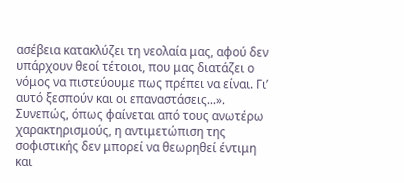ασέβεια κατακλύζει τη νεολαία μας, αφού δεν υπάρχουν θεοί τέτοιοι, που μας διατάζει ο νόμος να πιστεύουμε πως πρέπει να είναι. Γι’ αυτό ξεσπούν και οι επαναστάσεις...».
Συνεπώς, όπως φαίνεται από τους ανωτέρω χαρακτηρισμούς, η αντιμετώπιση της σοφιστικής δεν μπορεί να θεωρηθεί έντιμη και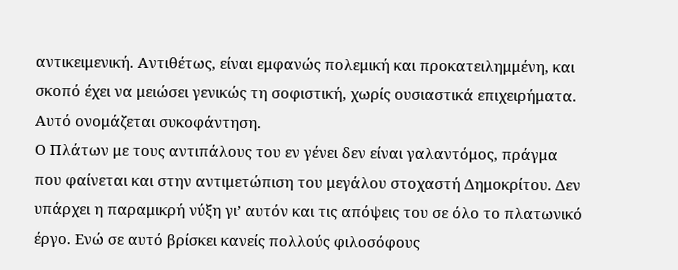αντικειμενική. Αντιθέτως, είναι εμφανώς πολεμική και προκατειλημμένη, και σκοπό έχει να μειώσει γενικώς τη σοφιστική, χωρίς ουσιαστικά επιχειρήματα. Αυτό ονομάζεται συκοφάντηση.
Ο Πλάτων με τους αντιπάλους του εν γένει δεν είναι γαλαντόμος, πράγμα που φαίνεται και στην αντιμετώπιση του μεγάλου στοχαστή Δημοκρίτου. Δεν υπάρχει η παραμικρή νύξη γι’ αυτόν και τις απόψεις του σε όλο το πλατωνικό έργο. Ενώ σε αυτό βρίσκει κανείς πολλούς φιλοσόφους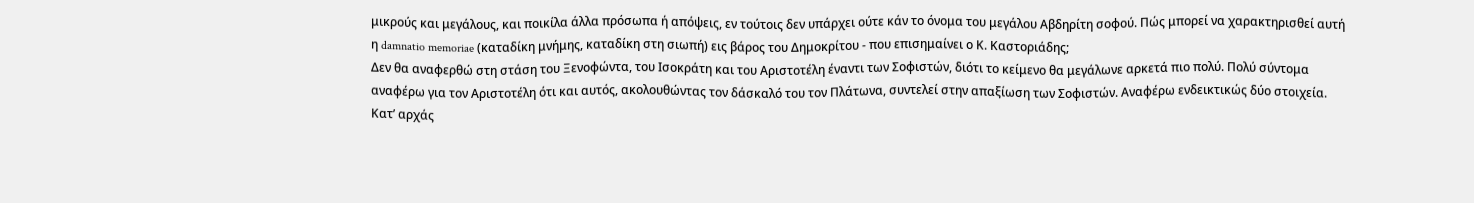μικρούς και μεγάλους, και ποικίλα άλλα πρόσωπα ή απόψεις, εν τούτοις δεν υπάρχει ούτε κάν το όνομα του μεγάλου Αβδηρίτη σοφού. Πώς μπορεί να χαρακτηρισθεί αυτή η damnatio memoriae (καταδίκη μνήμης, καταδίκη στη σιωπή) εις βάρος του Δημοκρίτου - που επισημαίνει ο Κ. Καστοριάδης;
Δεν θα αναφερθώ στη στάση του Ξενοφώντα, του Ισοκράτη και του Αριστοτέλη έναντι των Σοφιστών, διότι το κείμενο θα μεγάλωνε αρκετά πιο πολύ. Πολύ σύντομα αναφέρω για τον Αριστοτέλη ότι και αυτός, ακολουθώντας τον δάσκαλό του τον Πλάτωνα, συντελεί στην απαξίωση των Σοφιστών. Αναφέρω ενδεικτικώς δύο στοιχεία. Κατ’ αρχάς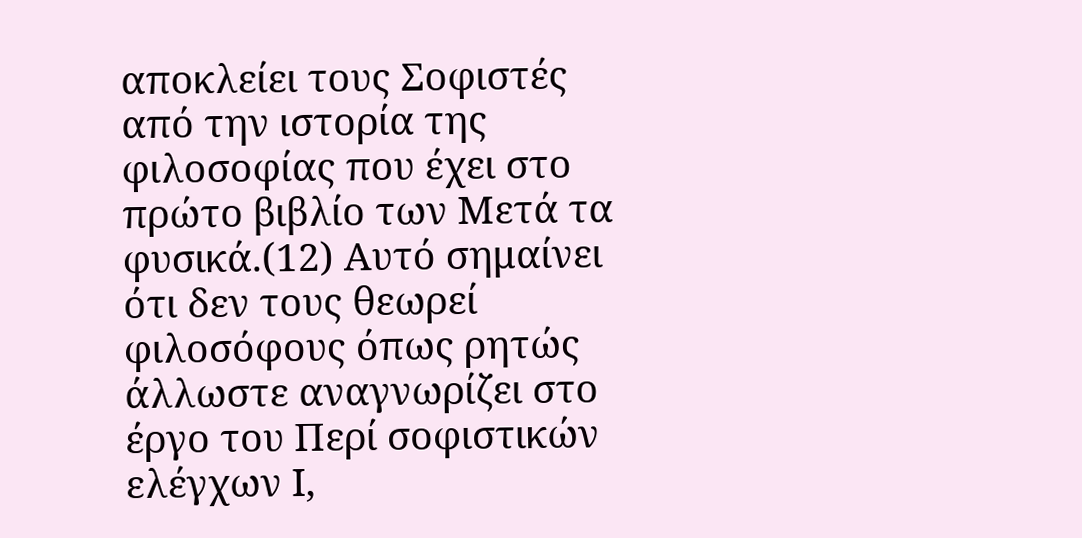αποκλείει τους Σοφιστές από την ιστορία της φιλοσοφίας που έχει στο πρώτο βιβλίο των Μετά τα φυσικά.(12) Αυτό σημαίνει ότι δεν τους θεωρεί φιλοσόφους όπως ρητώς άλλωστε αναγνωρίζει στο έργο του Περί σοφιστικών ελέγχων Ι,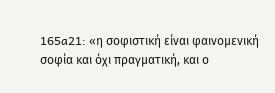165a21: «η σοφιστική είναι φαινομενική σοφία και όχι πραγματική, και ο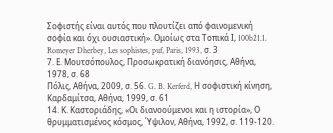Σοφιστής είναι αυτός που πλουτίζει από φαινομενική σοφία και όχι ουσιαστική». Ομοίως στα Τοπικά Ι, 100b21.1. Romeyer Dherbey, Les sophistes, puf, Paris, 1993, σ. 3
7. Ε. Μουτσόπουλος, Προσωκρατική διανόησις, Αθήνα, 1978, σ. 68
Πόλις, Αθήνα, 2009, σ. 56. G. B. Kerferd, Η σοφιστική κίνηση, Καρδαμίτσα, Αθήνα, 1999, σ. 61
14. Κ. Καστοριάδης, «Οι διανοούμενοι και η ιστορία», Ο θρυμματισμένος κόσμος, Ύψιλον, Αθήνα, 1992, σ. 119-120.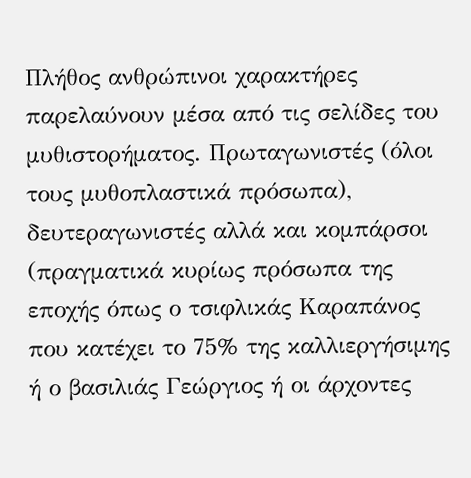Πλήθος ανθρώπινοι χαρακτήρες παρελαύνουν μέσα από τις σελίδες του μυθιστορήματος. Πρωταγωνιστές (όλοι τους μυθοπλαστικά πρόσωπα), δευτεραγωνιστές αλλά και κομπάρσοι (πραγματικά κυρίως πρόσωπα της εποχής όπως ο τσιφλικάς Καραπάνος που κατέχει το 75% της καλλιεργήσιμης ή ο βασιλιάς Γεώργιος ή οι άρχοντες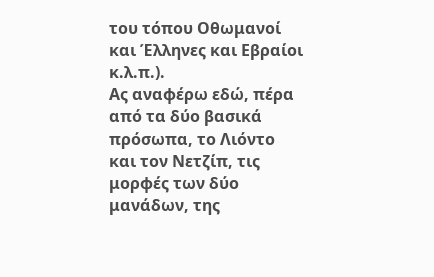του τόπου Οθωμανοί και Έλληνες και Εβραίοι κ.λ.π.).
Ας αναφέρω εδώ, πέρα από τα δύο βασικά πρόσωπα, το Λιόντο και τον Νετζίπ, τις μορφές των δύο μανάδων, της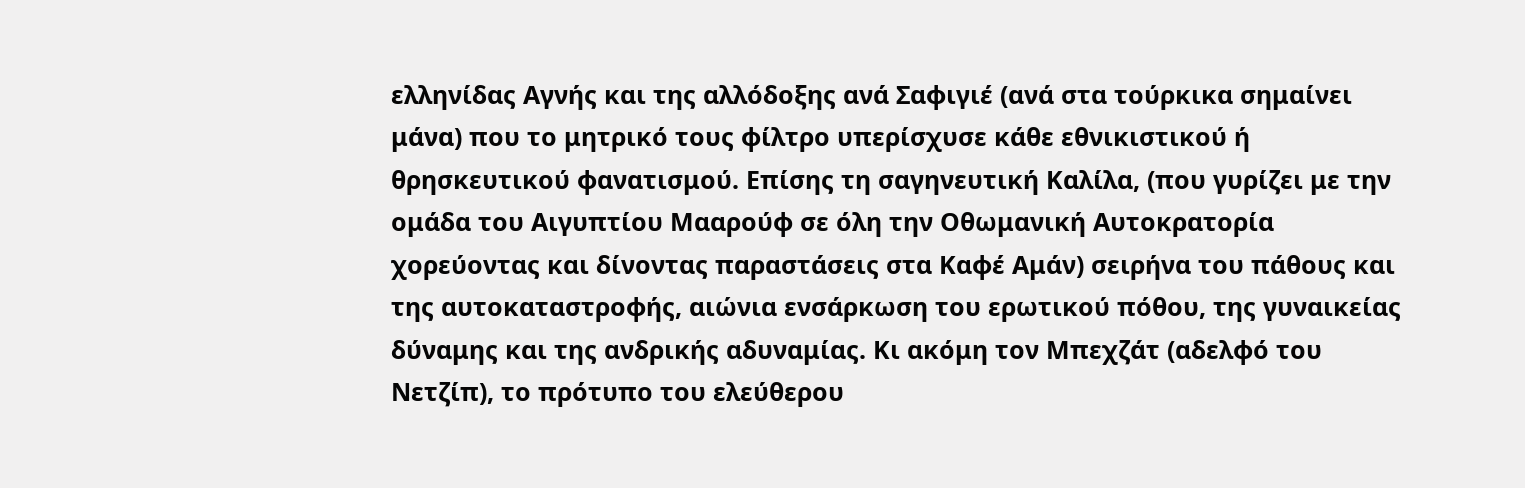ελληνίδας Αγνής και της αλλόδοξης ανά Σαφιγιέ (ανά στα τούρκικα σημαίνει μάνα) που το μητρικό τους φίλτρο υπερίσχυσε κάθε εθνικιστικού ή θρησκευτικού φανατισμού. Επίσης τη σαγηνευτική Καλίλα, (που γυρίζει με την ομάδα του Αιγυπτίου Μααρούφ σε όλη την Οθωμανική Αυτοκρατορία χορεύοντας και δίνοντας παραστάσεις στα Καφέ Αμάν) σειρήνα του πάθους και της αυτοκαταστροφής, αιώνια ενσάρκωση του ερωτικού πόθου, της γυναικείας δύναμης και της ανδρικής αδυναμίας. Κι ακόμη τον Μπεχζάτ (αδελφό του Νετζίπ), το πρότυπο του ελεύθερου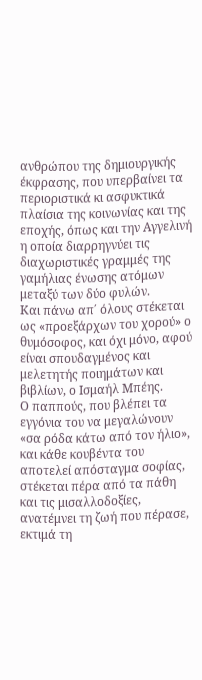ανθρώπου της δημιουργικής έκφρασης, που υπερβαίνει τα περιοριστικά κι ασφυκτικά πλαίσια της κοινωνίας και της εποχής, όπως και την Αγγελινή η οποία διαρρηγνύει τις διαχωριστικές γραμμές της γαμήλιας ένωσης ατόμων μεταξύ των δύο φυλών.
Και πάνω απ΄ όλους στέκεται ως «προεξάρχων του χορού» ο θυμόσοφος, και όχι μόνο, αφού είναι σπουδαγμένος και μελετητής ποιημάτων και βιβλίων, ο Ισμαήλ Μπέης.
Ο παππούς, που βλέπει τα εγγόνια του να μεγαλώνουν «σα ρόδα κάτω από τον ήλιο», και κάθε κουβέντα του αποτελεί απόσταγμα σοφίας, στέκεται πέρα από τα πάθη και τις μισαλλοδοξίες, ανατέμνει τη ζωή που πέρασε, εκτιμά τη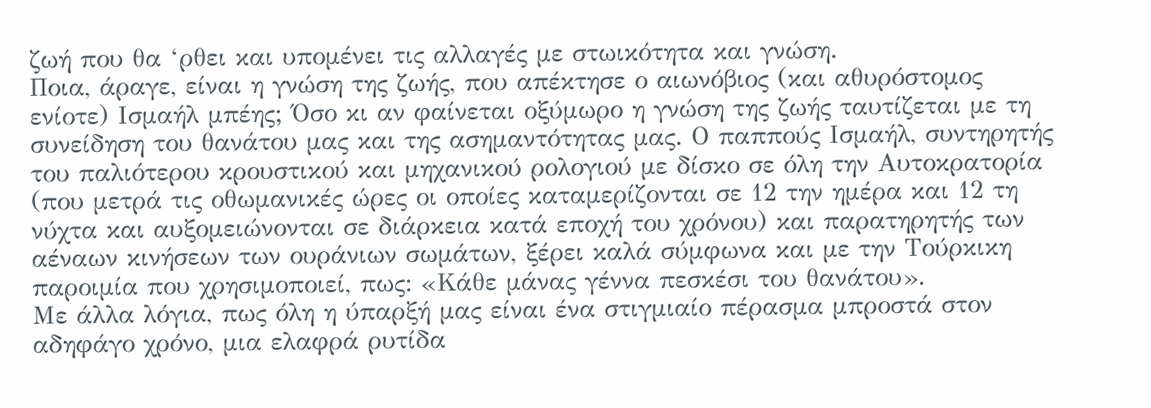ζωή που θα ‘ρθει και υπομένει τις αλλαγές με στωικότητα και γνώση.
Ποια, άραγε, είναι η γνώση της ζωής, που απέκτησε ο αιωνόβιος (και αθυρόστομος ενίοτε) Ισμαήλ μπέης; Όσο κι αν φαίνεται οξύμωρο η γνώση της ζωής ταυτίζεται με τη συνείδηση του θανάτου μας και της ασημαντότητας μας. Ο παππούς Ισμαήλ, συντηρητής του παλιότερου κρουστικού και μηχανικού ρολογιού με δίσκο σε όλη την Αυτοκρατορία (που μετρά τις οθωμανικές ώρες οι οποίες καταμερίζονται σε 12 την ημέρα και 12 τη νύχτα και αυξομειώνονται σε διάρκεια κατά εποχή του χρόνου) και παρατηρητής των αέναων κινήσεων των ουράνιων σωμάτων, ξέρει καλά σύμφωνα και με την Τούρκικη παροιμία που χρησιμοποιεί, πως: «Κάθε μάνας γέννα πεσκέσι του θανάτου».
Με άλλα λόγια, πως όλη η ύπαρξή μας είναι ένα στιγμιαίο πέρασμα μπροστά στον αδηφάγο χρόνο, μια ελαφρά ρυτίδα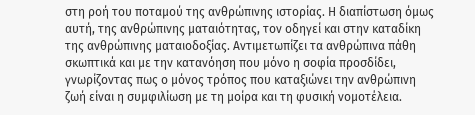στη ροή του ποταμού της ανθρώπινης ιστορίας. Η διαπίστωση όμως αυτή, της ανθρώπινης ματαιότητας, τον οδηγεί και στην καταδίκη της ανθρώπινης ματαιοδοξίας. Αντιμετωπίζει τα ανθρώπινα πάθη σκωπτικά και με την κατανόηση που μόνο η σοφία προσδίδει, γνωρίζοντας πως ο μόνος τρόπος που καταξιώνει την ανθρώπινη ζωή είναι η συμφιλίωση με τη μοίρα και τη φυσική νομοτέλεια.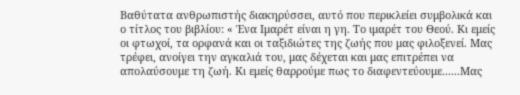Βαθύτατα ανθρωπιστής διακηρύσσει, αυτό που περικλείει συμβολικά και ο τίτλος του βιβλίου: « Ένα Ιμαρέτ είναι η γη. Το ιμαρέτ του Θεού. Κι εμείς οι φτωχοί, τα ορφανά και οι ταξιδιώτες της ζωής που μας φιλοξενεί. Μας τρέφει, ανοίγει την αγκαλιά του, μας δέχεται και μας επιτρέπει να απολαύσουμε τη ζωή. Κι εμείς θαρρούμε πως το διαφεντεύουμε......Μας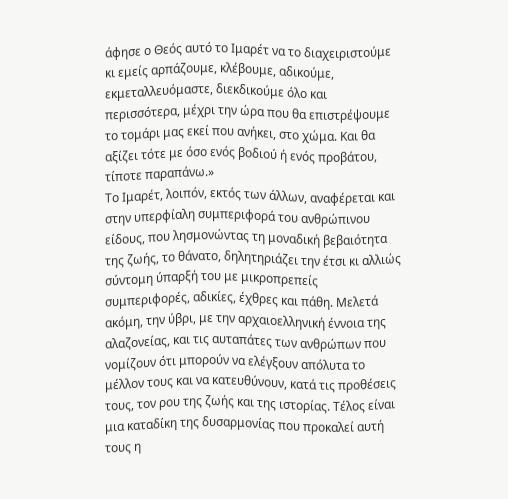άφησε ο Θεός αυτό το Ιμαρέτ να το διαχειριστούμε κι εμείς αρπάζουμε, κλέβουμε, αδικούμε, εκμεταλλευόμαστε, διεκδικούμε όλο και περισσότερα, μέχρι την ώρα που θα επιστρέψουμε το τομάρι μας εκεί που ανήκει, στο χώμα. Και θα αξίζει τότε με όσο ενός βοδιού ή ενός προβάτου, τίποτε παραπάνω.»
Το Ιμαρέτ, λοιπόν, εκτός των άλλων, αναφέρεται και στην υπερφίαλη συμπεριφορά του ανθρώπινου είδους, που λησμονώντας τη μοναδική βεβαιότητα της ζωής, το θάνατο, δηλητηριάζει την έτσι κι αλλιώς σύντομη ύπαρξή του με μικροπρεπείς συμπεριφορές, αδικίες, έχθρες και πάθη. Μελετά ακόμη, την ύβρι, με την αρχαιοελληνική έννοια της αλαζονείας, και τις αυταπάτες των ανθρώπων που νομίζουν ότι μπορούν να ελέγξουν απόλυτα το μέλλον τους και να κατευθύνουν, κατά τις προθέσεις τους, τον ρου της ζωής και της ιστορίας. Τέλος είναι μια καταδίκη της δυσαρμονίας που προκαλεί αυτή τους η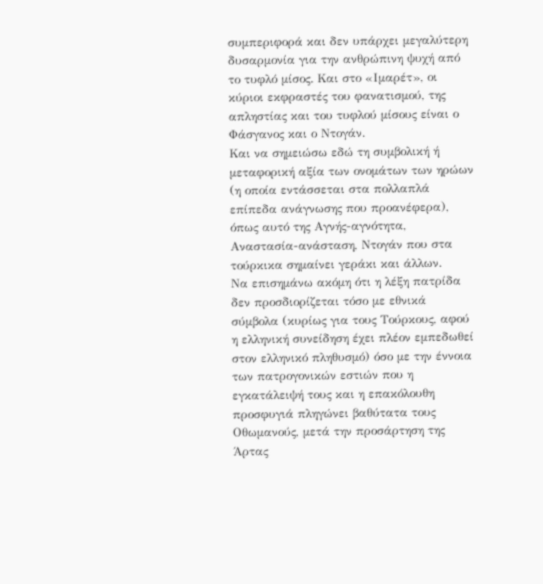συμπεριφορά και δεν υπάρχει μεγαλύτερη δυσαρμονία για την ανθρώπινη ψυχή από το τυφλό μίσος. Και στο «Ιμαρέτ», οι κύριοι εκφραστές του φανατισμού, της απληστίας και του τυφλού μίσους είναι ο Φάσγανος και ο Ντογάν.
Και να σημειώσω εδώ τη συμβολική ή μεταφορική αξία των ονομάτων των ηρώων (η οποία εντάσσεται στα πολλαπλά επίπεδα ανάγνωσης που προανέφερα), όπως αυτό της Αγνής-αγνότητα, Αναστασία-ανάσταση, Ντογάν που στα τούρκικα σημαίνει γεράκι και άλλων.
Να επισημάνω ακόμη ότι η λέξη πατρίδα δεν προσδιορίζεται τόσο με εθνικά σύμβολα (κυρίως για τους Τούρκους, αφού η ελληνική συνείδηση έχει πλέον εμπεδωθεί στον ελληνικό πληθυσμό) όσο με την έννοια των πατρογονικών εστιών που η εγκατάλειψή τους και η επακόλουθη προσφυγιά πληγώνει βαθύτατα τους Οθωμανούς, μετά την προσάρτηση της Άρτας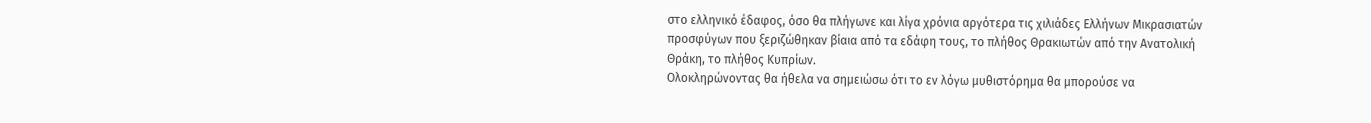στο ελληνικό έδαφος, όσο θα πλήγωνε και λίγα χρόνια αργότερα τις χιλιάδες Ελλήνων Μικρασιατών προσφύγων που ξεριζώθηκαν βίαια από τα εδάφη τους, το πλήθος Θρακιωτών από την Ανατολική Θράκη, το πλήθος Κυπρίων.
Ολοκληρώνοντας θα ήθελα να σημειώσω ότι το εν λόγω μυθιστόρημα θα μπορούσε να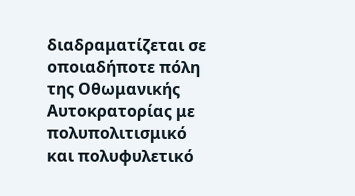διαδραματίζεται σε οποιαδήποτε πόλη της Οθωμανικής Αυτοκρατορίας με πολυπολιτισμικό και πολυφυλετικό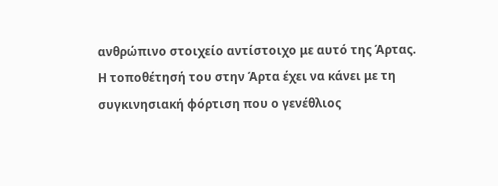ανθρώπινο στοιχείο αντίστοιχο με αυτό της Άρτας. Η τοποθέτησή του στην Άρτα έχει να κάνει με τη συγκινησιακή φόρτιση που ο γενέθλιος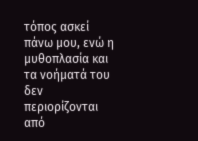τόπος ασκεί πάνω μου, ενώ η μυθοπλασία και τα νοήματά του δεν περιορίζονται από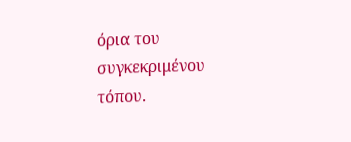όρια του συγκεκριμένου τόπου.